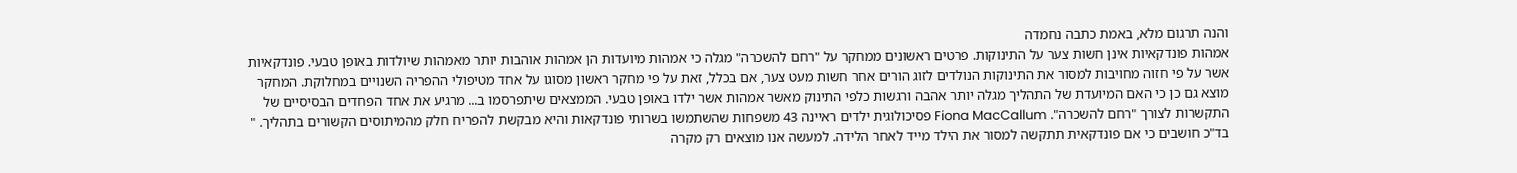והנה תרגום מלא, באמת כתבה נחמדה
אמהות פונדקאיות אינן חשות צער על התינוקות. פרטים ראשונים ממחקר על "רחם להשכרה" מגלה כי אמהות מיועדות הן אמהות אוהבות יותר מאמהות שיולדות באופן טבעי. פונדקאיות אשר על פי חזוה מחויבות למסור את התינוקות הנולדים לזוג הורים אחר חשות מעט צער, אם בכלל, זאת על פי מחקר ראשון מסוגו על אחד מטיפולי ההפריה השנויים במחלוקת. המחקר מוצא גם כן כי האם המיועדת של התהליך מגלה יותר אהבה ורגשות כלפי התינוק מאשר אמהות אשר ילדו באופן טבעי. הממצאים שיתפרסמו ב... מרגיע את אחד הפחדים הבסיסיים של התקשרות לצורך "רחם להשכרה". Fiona MacCallum פסיכולוגית ילדים ראיינה 43 משפחות שהשתמשו בשרותי פונדקאות והיא מבקשת להפריח חלק מהמיתוסים הקשורים בתהליך. " בד"כ חושבים כי אם פונדקאית תתקשה למסור את הילד מייד לאחר הלידה. למעשה אנו מוצאים רק מקרה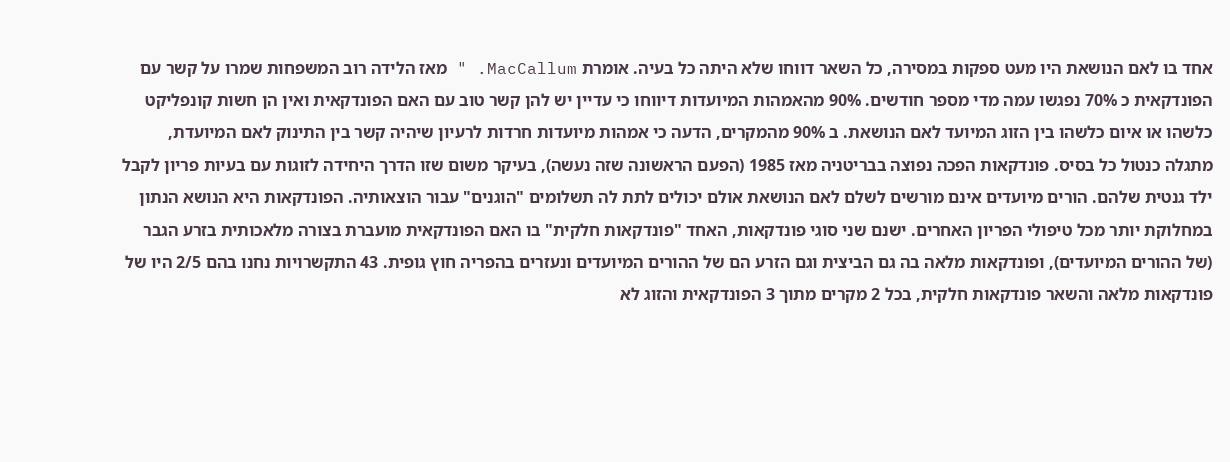אחד בו לאם הנושאת היו מעט ספקות במסירה, כל השאר דווחו שלא היתה כל בעיה. אומרת MacCallum. " מאז הלידה רוב המשפחות שמרו על קשר עם הפונדקאית כ 70% נפגשו עמה מדי מספר חודשים. 90% מהאמהות המיועדות דיווחו כי עדיין יש להן קשר טוב עם האם הפונדקאית ואין הן חשות קונפליקט כלשהו או איום כלשהו בין הזוג המיועד לאם הנושאת. ב 90% מהמקרים, הדעה כי אמהות מיועדות חרדות לרעיון שיהיה קשר בין התינוק לאם המיועדת, מתגלה כנטול כל בסיס. פונדקאות הפכה נפוצה בבריטניה מאז 1985 (הפעם הראשונה שזה נעשה), בעיקר משום שזו הדרך היחידה לזוגות עם בעיות פריון לקבל ילד גנטית שלהם. הורים מיועדים אינם מורשים לשלם לאם הנושאת אולם יכולים לתת לה תשלומים "הוגנים" עבור הוצאותיה. הפונדקאות היא הנושא הנתון במחלוקת יותר מכל טיפולי הפריון האחרים. ישנם שני סוגי פונדקאות, האחד "פונדקאות חלקית" בו האם הפונדקאית מועברת בצורה מלאכותית בזרע הגבר (של ההורים המיועדים), ופונדקאות מלאה בה גם הביצית וגם הזרע הם של ההורים המיועדים ונעזרים בהפריה חוץ גופית. 43 התקשרויות נחנו בהם 2/5 היו של פונדקאות מלאה והשאר פונדקאות חלקית, בכל 2 מקרים מתוך 3 הפונדקאית והזוג לא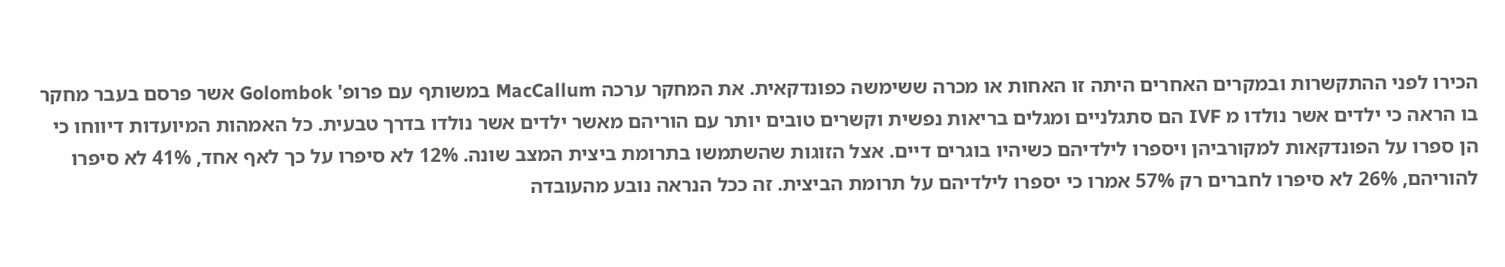הכירו לפני ההתקשרות ובמקרים האחרים היתה זו האחות או מכרה ששימשה כפונדקאית. את המחקר ערכה MacCallum במשותף עם פרופ' Golombok אשר פרסם בעבר מחקר בו הראה כי ילדים אשר נולדו מ IVF הם סתגלניים ומגלים בריאות נפשית וקשרים טובים יותר עם הוריהם מאשר ילדים אשר נולדו בדרך טבעית. כל האמהות המיועדות דיווחו כי הן ספרו על הפונדקאות למקורביהן ויספרו לילדיהם כשיהיו בוגרים דיים. אצל הזוגות שהשתמשו בתרומת ביצית המצב שונה. 12% לא סיפרו על כך לאף אחד, 41% לא סיפרו להוריהם, 26% לא סיפרו לחברים רק 57% אמרו כי יספרו לילדיהם על תרומת הביצית. זה ככל הנראה נובע מהעובדה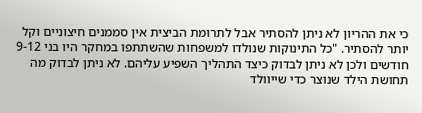כי את ההריון לא ניתן להסתיר אבל לתרומת הביצית אין סממנים חיצוניים וקל יותר להסתיר. "כל התינוקות שנולדו למשפחות שהשתתפו במחקר היו בני 9-12 חודשים ולכן לא ניתן לבדוק כיצד התהליך השפיע עליהם. לא ניתן לבדוק מה תחושת הילד שנוצר כדי שייוולד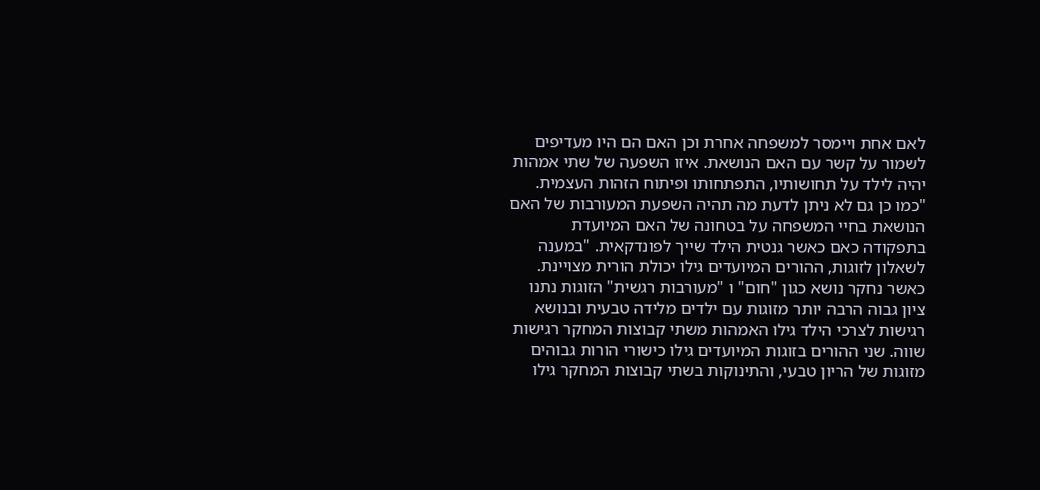לאם אחת ויימסר למשפחה אחרת וכן האם הם היו מעדיפים לשמור על קשר עם האם הנושאת. איזו השפעה של שתי אמהות יהיה לילד על תחושותיו, התפתחותו ופיתוח הזהות העצמית. "כמו כן גם לא ניתן לדעת מה תהיה השפעת המעורבות של האם הנושאת בחיי המשפחה על בטחונה של האם המיועדת בתפקודה כאם כאשר גנטית הילד שייך לפונדקאית. "במענה לשאלון לזוגות, ההורים המיועדים גילו יכולת הורית מצויינת. כאשר נחקר נושא כגון "חום" ו "מעורבות רגשית" הזוגות נתנו ציון גבוה הרבה יותר מזוגות עם ילדים מלידה טבעית ובנושא רגישות לצרכי הילד גילו האמהות משתי קבוצות המחקר רגישות שווה. שני ההורים בזוגות המיועדים גילו כישורי הורות גבוהים מזוגות של הריון טבעי, והתינוקות בשתי קבוצות המחקר גילו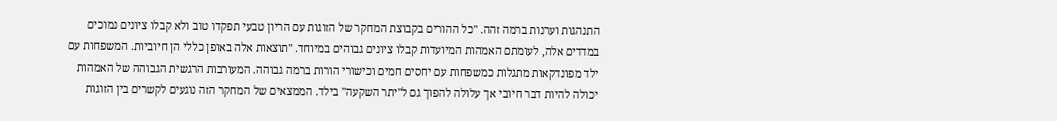התנהגות וערנות ברמה זהה. "כל ההורים בקבוצת המחקר של הזוגות עם הריון טבעי תפקדו טוב ולא קבלו ציונים נמוכים במדדים אלה, לעומתם האמהות המיועדות קבלו ציונים גבוהים במיוחד. "תוצאות אלה באופן כללי הן חיוביות. המשפחות עם ילד מפונדקאות מתגלות כמשפחות עם יחסים חמים וכישורי הורות ברמה גבוהה. המעורבות הרגשית הגבוהה של האמהות יכולה להיות דבר חיובי אך עלולה להפוך גם ל"יתר השקעה" בילד. הממצאים של המחקר הזה נוגעים לקשרים בין הזוגות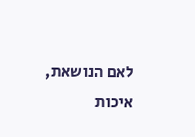לאם הנושאת, איכות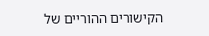הקישורים ההוריים של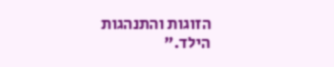הזוגות והתנהגות הילד."